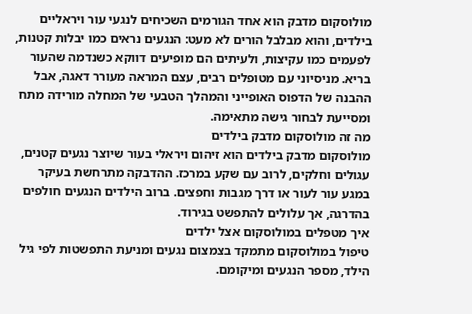מולוסקום מדבק הוא אחד הגורמים השכיחים לנגעי עור ויראליים בילדים, והוא מבלבל הורים לא מעט: הנגעים נראים כמו יבלות קטנות, לפעמים כמו עקיצות, ולעיתים הם מופיעים דווקא כשנדמה שהעור בריא. מניסיוני עם מטופלים רבים, עצם המראה מעורר דאגה, אבל ההבנה של הדפוס האופייני והמהלך הטבעי של המחלה מורידה מתח ומסייעת לבחור גישה מתאימה.
מה זה מולוסקום מדבק בילדים
מולוסקום מדבק בילדים הוא זיהום ויראלי בעור שיוצר נגעים קטנים, עגולים וחלקים, לרוב עם שקע במרכז. ההדבקה מתרחשת בעיקר במגע עור לעור או דרך מגבות וחפצים. ברוב הילדים הנגעים חולפים בהדרגה, אך עלולים להתפשט בגירוד.
איך מטפלים במולוסקום אצל ילדים
טיפול במולוסקום מתמקד בצמצום נגעים ומניעת התפשטות לפי גיל הילד, מספר הנגעים ומיקומם.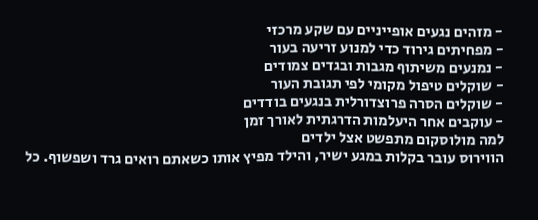- מזהים נגעים אופייניים עם שקע מרכזי
- מפחיתים גירוד כדי למנוע זריעה בעור
- נמנעים משיתוף מגבות ובגדים צמודים
- שוקלים טיפול מקומי לפי תגובת העור
- שוקלים הסרה פרוצדורלית בנגעים בודדים
- עוקבים אחר היעלמות הדרגתית לאורך זמן
למה מולוסקום מתפשט אצל ילדים
הווירוס עובר בקלות במגע ישיר, והילד מפיץ אותו כשאתם רואים גרד ושפשוף. כל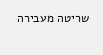שריטה מעבירה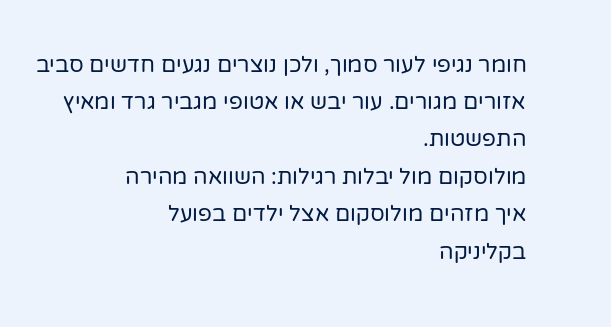חומר נגיפי לעור סמוך, ולכן נוצרים נגעים חדשים סביב אזורים מגורים. עור יבש או אטופי מגביר גרד ומאיץ התפשטות.
מולוסקום מול יבלות רגילות: השוואה מהירה
איך מזהים מולוסקום אצל ילדים בפועל
בקליניקה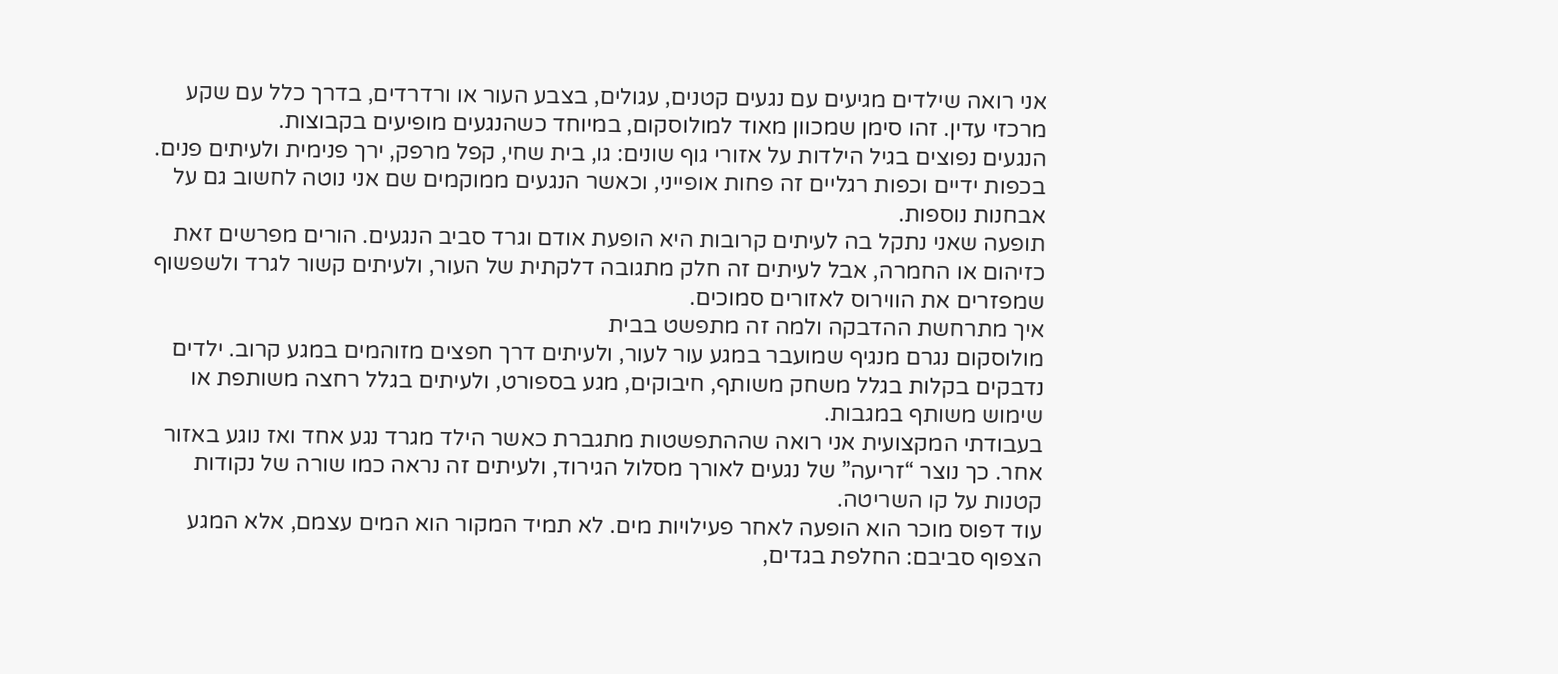אני רואה שילדים מגיעים עם נגעים קטנים, עגולים, בצבע העור או ורדרדים, בדרך כלל עם שקע מרכזי עדין. זהו סימן שמכוון מאוד למולוסקום, במיוחד כשהנגעים מופיעים בקבוצות.
הנגעים נפוצים בגיל הילדות על אזורי גוף שונים: גו, בית שחי, קפל מרפק, ירך פנימית ולעיתים פנים. בכפות ידיים וכפות רגליים זה פחות אופייני, וכאשר הנגעים ממוקמים שם אני נוטה לחשוב גם על אבחנות נוספות.
תופעה שאני נתקל בה לעיתים קרובות היא הופעת אודם וגרד סביב הנגעים. הורים מפרשים זאת כזיהום או החמרה, אבל לעיתים זה חלק מתגובה דלקתית של העור, ולעיתים קשור לגרד ולשפשוף שמפזרים את הווירוס לאזורים סמוכים.
איך מתרחשת ההדבקה ולמה זה מתפשט בבית
מולוסקום נגרם מנגיף שמועבר במגע עור לעור, ולעיתים דרך חפצים מזוהמים במגע קרוב. ילדים נדבקים בקלות בגלל משחק משותף, חיבוקים, מגע בספורט, ולעיתים בגלל רחצה משותפת או שימוש משותף במגבות.
בעבודתי המקצועית אני רואה שההתפשטות מתגברת כאשר הילד מגרד נגע אחד ואז נוגע באזור אחר. כך נוצר “זריעה” של נגעים לאורך מסלול הגירוד, ולעיתים זה נראה כמו שורה של נקודות קטנות על קו השריטה.
עוד דפוס מוכר הוא הופעה לאחר פעילויות מים. לא תמיד המקור הוא המים עצמם, אלא המגע הצפוף סביבם: החלפת בגדים,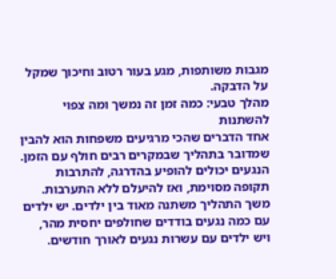מגבות משותפות, מגע בעור רטוב וחיכוך שמקל על הדבקה.
מהלך טבעי: כמה זמן זה נמשך ומה צפוי להשתנות
אחד הדברים שהכי מרגיעים משפחות הוא להבין שמדובר בתהליך שבמקרים רבים חולף עם הזמן. הנגעים יכולים להופיע בהדרגה, להתרבות תקופה מסוימת, ואז להיעלם ללא התערבות.
משך התהליך משתנה מאוד בין ילדים. יש ילדים עם כמה נגעים בודדים שחולפים יחסית מהר, ויש ילדים עם עשרות נגעים לאורך חודשים.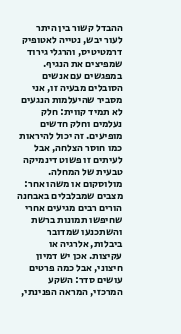ההבדל קשור בין היתר לעור יבש, נטייה לאטופיק דרמטיטיס, והרגלי גירוד שמפיצים את הנגיף.
במפגשים עם אנשים הסובלים מבעיה זו, אני מסביר שהיעלמות הנגעים לא תמיד קווית: חלק נעלמים וחלק חדשים מופיעים. זה יכול להיראות כמו חוסר הצלחה, אבל לעיתים זו פשוט דינמיקה טבעית של המחלה.
מולוסקום או משהו אחר: מצבים שמבלבלים באבחנה
הורים רבים מגיעים אחרי שחיפשו תמונות ברשת והשתכנעו שמדובר ביבלות, אלרגיה או עקיצות. אכן יש דמיון חיצוני, אבל כמה פרטים עושים סדר: השקע המרכזי, המראה הפנינתי,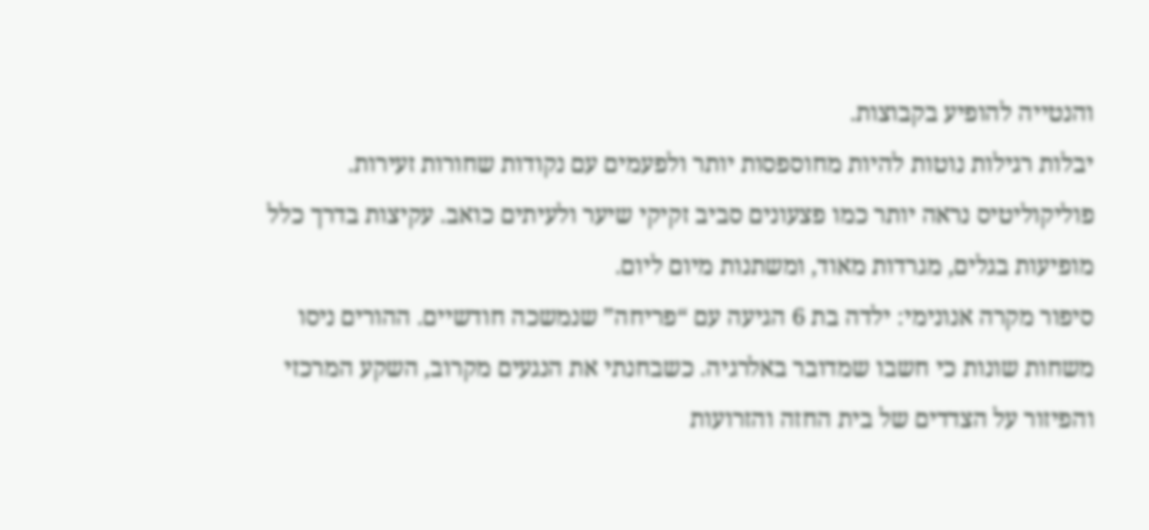והנטייה להופיע בקבוצות.
יבלות רגילות נוטות להיות מחוספסות יותר ולפעמים עם נקודות שחורות זעירות. פוליקוליטיס נראה יותר כמו פצעונים סביב זקיקי שיער ולעיתים כואב. עקיצות בדרך כלל מופיעות בגלים, מגרדות מאוד, ומשתנות מיום ליום.
סיפור מקרה אנונימי: ילדה בת 6 הגיעה עם “פריחה” שנמשכה חודשיים. ההורים ניסו משחות שונות כי חשבו שמדובר באלרגיה. כשבחנתי את הנגעים מקרוב, השקע המרכזי והפיזור על הצדדים של בית החזה והזרועות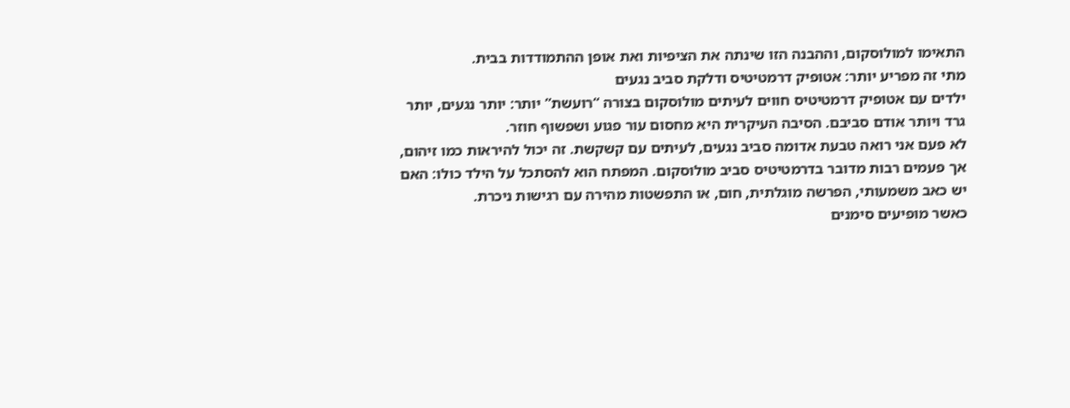התאימו למולוסקום, וההבנה הזו שינתה את הציפיות ואת אופן ההתמודדות בבית.
מתי זה מפריע יותר: אטופיק דרמטיטיס ודלקת סביב נגעים
ילדים עם אטופיק דרמטיטיס חווים לעיתים מולוסקום בצורה “רועשת” יותר: יותר נגעים, יותר גרד ויותר אודם סביבם. הסיבה העיקרית היא מחסום עור פגוע ושפשוף חוזר.
לא פעם אני רואה טבעת אדומה סביב נגעים, לעיתים עם קשקשת. זה יכול להיראות כמו זיהום, אך פעמים רבות מדובר בדרמטיטיס סביב מולוסקום. המפתח הוא להסתכל על הילד כולו: האם יש כאב משמעותי, הפרשה מוגלתית, חום, או התפשטות מהירה עם רגישות ניכרת.
כאשר מופיעים סימנים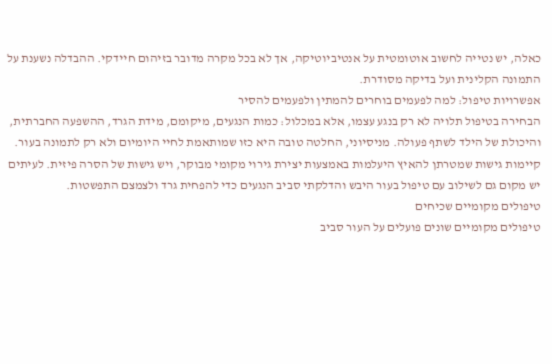כאלה, יש נטייה לחשוב אוטומטית על אנטיביוטיקה, אך לא בכל מקרה מדובר בזיהום חיידקי. ההבדלה נשענת על התמונה הקלינית ועל בדיקה מסודרת.
אפשרויות טיפול: למה לפעמים בוחרים להמתין ולפעמים להסיר
הבחירה בטיפול תלויה לא רק בנגע עצמו, אלא במכלול: כמות הנגעים, מיקומם, מידת הגרד, ההשפעה החברתית, והיכולת של הילד לשתף פעולה. מניסיוני, החלטה טובה היא כזו שמותאמת לחיי היומיום ולא רק לתמונה בעור.
קיימות גישות שמטרתן להאיץ היעלמות באמצעות יצירת גירוי מקומי מבוקר, ויש גישות של הסרה פיזית. לעיתים יש מקום גם לשילוב עם טיפול בעור היבש והדלקתי סביב הנגעים כדי להפחית גרד ולצמצם התפשטות.
טיפולים מקומיים שכיחים
טיפולים מקומיים שונים פועלים על העור סביב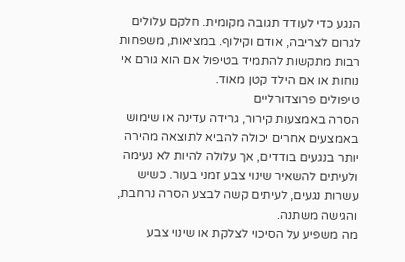הנגע כדי לעודד תגובה מקומית. חלקם עלולים לגרום לצריבה, אודם וקילוף. במציאות, משפחות רבות מתקשות להתמיד בטיפול אם הוא גורם אי נוחות או אם הילד קטן מאוד.
טיפולים פרוצדורליים
הסרה באמצעות קירור, גרידה עדינה או שימוש באמצעים אחרים יכולה להביא לתוצאה מהירה יותר בנגעים בודדים, אך עלולה להיות לא נעימה ולעיתים להשאיר שינוי צבע זמני בעור. כשיש עשרות נגעים, לעיתים קשה לבצע הסרה נרחבת, והגישה משתנה.
מה משפיע על הסיכוי לצלקת או שינוי צבע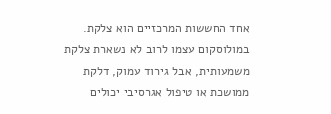אחד החששות המרכזיים הוא צלקת. במולוסקום עצמו לרוב לא נשארת צלקת משמעותית, אבל גירוד עמוק, דלקת ממושכת או טיפול אגרסיבי יכולים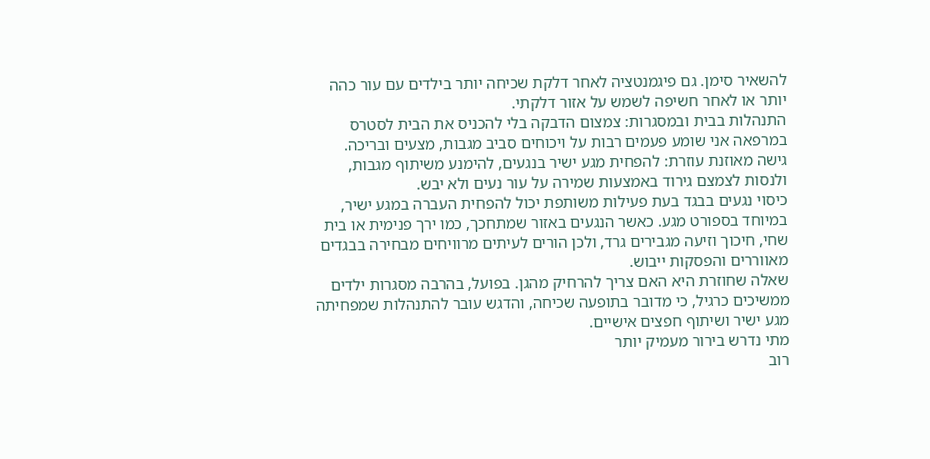להשאיר סימן. גם פיגמנטציה לאחר דלקת שכיחה יותר בילדים עם עור כהה יותר או לאחר חשיפה לשמש על אזור דלקתי.
התנהלות בבית ובמסגרות: צמצום הדבקה בלי להכניס את הבית לסטרס
במרפאה אני שומע פעמים רבות על ויכוחים סביב מגבות, מצעים ובריכה. גישה מאוזנת עוזרת: להפחית מגע ישיר בנגעים, להימנע משיתוף מגבות, ולנסות לצמצם גירוד באמצעות שמירה על עור נעים ולא יבש.
כיסוי נגעים בבגד בעת פעילות משותפת יכול להפחית העברה במגע ישיר, במיוחד בספורט מגע. כאשר הנגעים באזור שמתחכך, כמו ירך פנימית או בית שחי, חיכוך וזיעה מגבירים גרד, ולכן הורים לעיתים מרוויחים מבחירה בבגדים מאווררים והפסקות ייבוש.
שאלה שחוזרת היא האם צריך להרחיק מהגן. בפועל, בהרבה מסגרות ילדים ממשיכים כרגיל, כי מדובר בתופעה שכיחה, והדגש עובר להתנהלות שמפחיתה מגע ישיר ושיתוף חפצים אישיים.
מתי נדרש בירור מעמיק יותר
רוב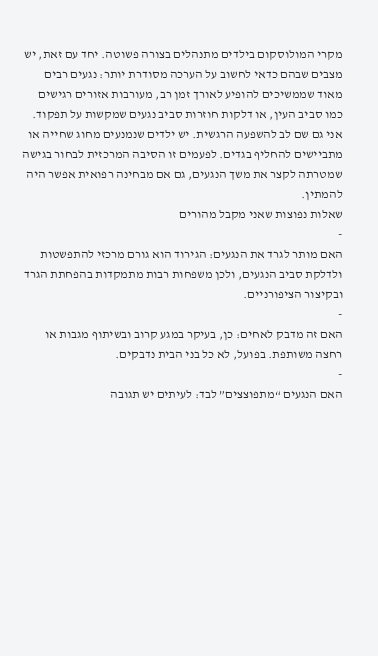מקרי המולוסקום בילדים מתנהלים בצורה פשוטה. יחד עם זאת, יש מצבים שבהם כדאי לחשוב על הערכה מסודרת יותר: נגעים רבים מאוד שממשיכים להופיע לאורך זמן רב, מעורבות אזורים רגישים כמו סביב העין, או דלקות חוזרות סביב נגעים שמקשות על תפקוד.
אני גם שם לב להשפעה הרגשית. יש ילדים שנמנעים מחוג שחייה או מתביישים להחליף בגדים. לפעמים זו הסיבה המרכזית לבחור בגישה שמטרתה לקצר את משך הנגעים, גם אם מבחינה רפואית אפשר היה להמתין.
שאלות נפוצות שאני מקבל מהורים
-
האם מותר לגרד את הנגעים: הגירוד הוא גורם מרכזי להתפשטות ולדלקת סביב הנגעים, ולכן משפחות רבות מתמקדות בהפחתת הגרד ובקיצור הציפורניים.
-
האם זה מדבק לאחים: כן, בעיקר במגע קרוב ובשיתוף מגבות או רחצה משותפת. בפועל, לא כל בני הבית נדבקים.
-
האם הנגעים “מתפוצצים” לבד: לעיתים יש תגובה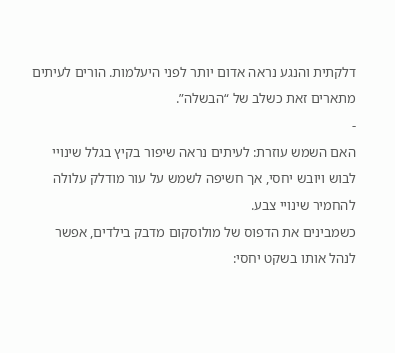דלקתית והנגע נראה אדום יותר לפני היעלמות. הורים לעיתים מתארים זאת כשלב של “הבשלה”.
-
האם השמש עוזרת: לעיתים נראה שיפור בקיץ בגלל שינויי לבוש ויובש יחסי, אך חשיפה לשמש על עור מודלק עלולה להחמיר שינויי צבע.
כשמבינים את הדפוס של מולוסקום מדבק בילדים, אפשר לנהל אותו בשקט יחסי: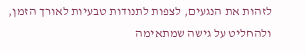לזהות את הנגעים, לצפות לתנודות טבעיות לאורך הזמן, ולהחליט על גישה שמתאימה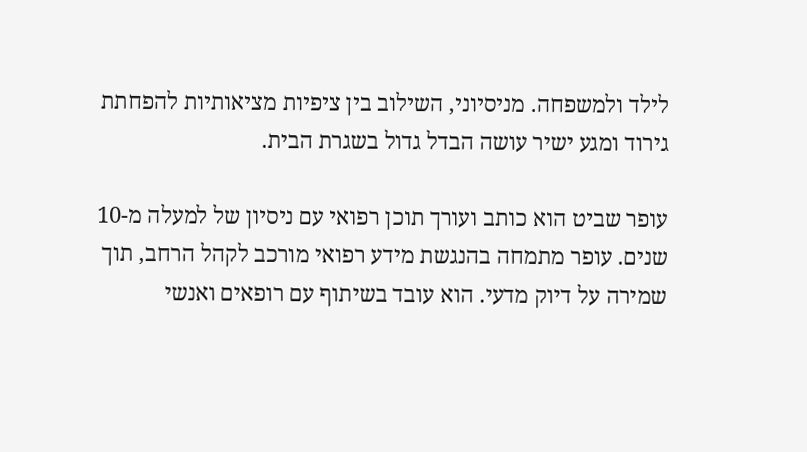לילד ולמשפחה. מניסיוני, השילוב בין ציפיות מציאותיות להפחתת גירוד ומגע ישיר עושה הבדל גדול בשגרת הבית.

עופר שביט הוא כותב ועורך תוכן רפואי עם ניסיון של למעלה מ-10 שנים. עופר מתמחה בהנגשת מידע רפואי מורכב לקהל הרחב, תוך שמירה על דיוק מדעי. הוא עובד בשיתוף עם רופאים ואנשי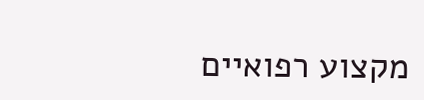מקצוע רפואיים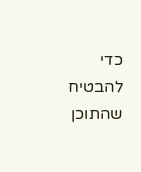כדי להבטיח שהתוכן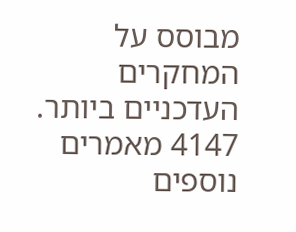מבוסס על המחקרים העדכניים ביותר.
4147 מאמרים נוספים